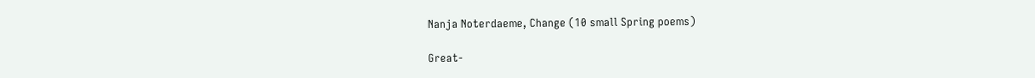Nanja Noterdaeme, Change (10 small Spring poems)

Great-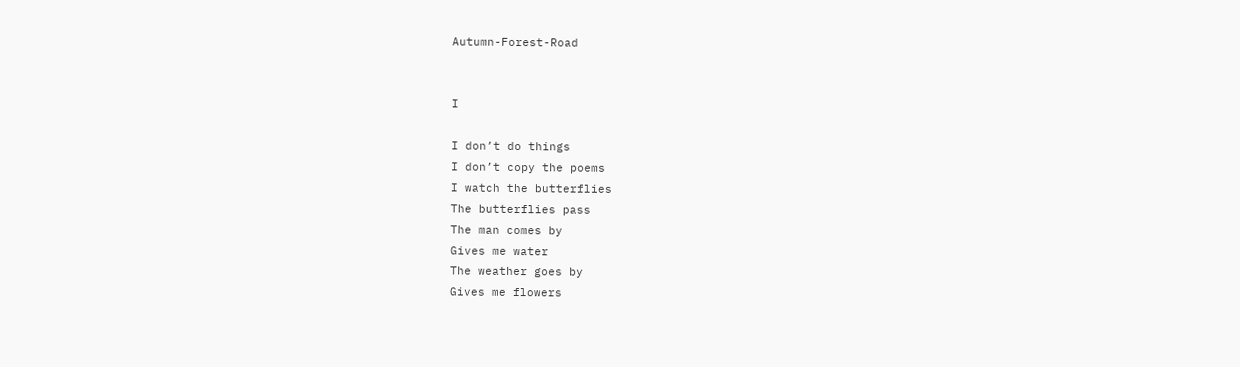Autumn-Forest-Road


I

I don’t do things
I don’t copy the poems
I watch the butterflies
The butterflies pass
The man comes by
Gives me water
The weather goes by
Gives me flowers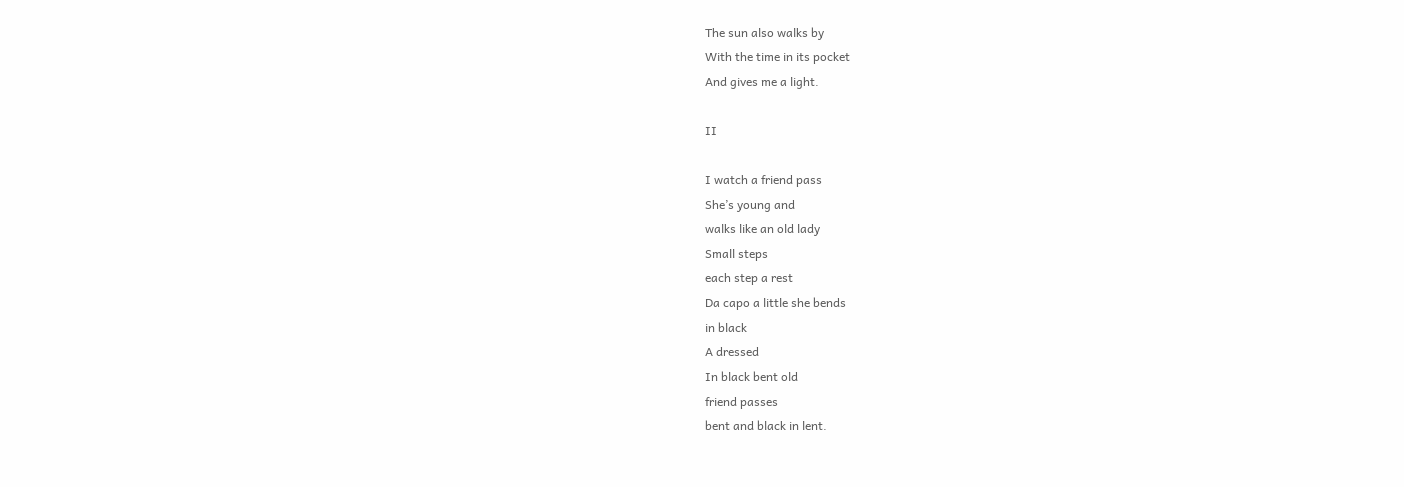The sun also walks by
With the time in its pocket
And gives me a light.

II

I watch a friend pass
She’s young and
walks like an old lady
Small steps
each step a rest
Da capo a little she bends
in black
A dressed
In black bent old
friend passes
bent and black in lent.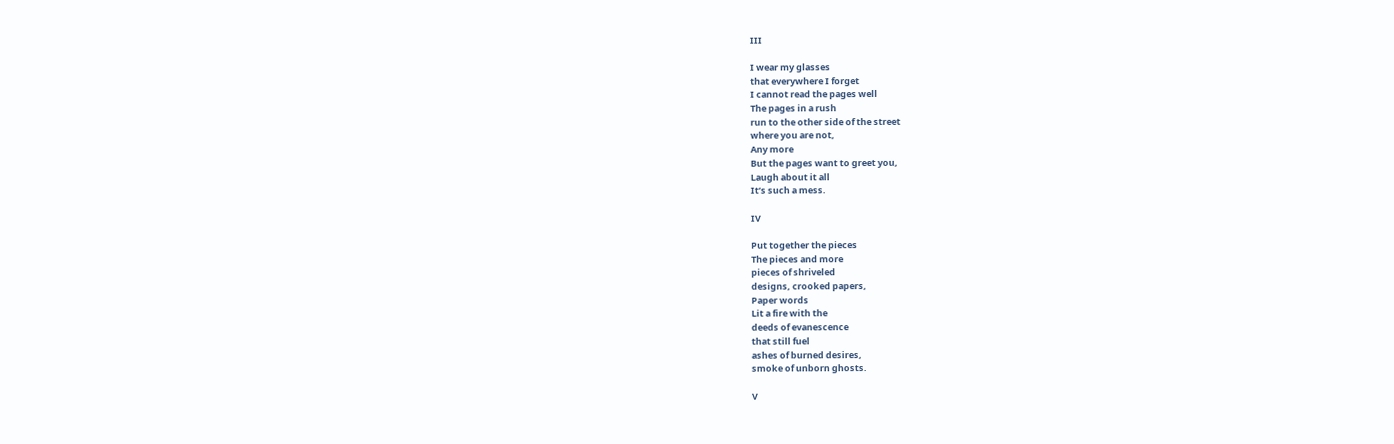III

I wear my glasses
that everywhere I forget
I cannot read the pages well
The pages in a rush
run to the other side of the street
where you are not,
Any more
But the pages want to greet you,
Laugh about it all
It’s such a mess.

IV

Put together the pieces
The pieces and more
pieces of shriveled
designs, crooked papers,
Paper words
Lit a fire with the
deeds of evanescence
that still fuel
ashes of burned desires,
smoke of unborn ghosts.

V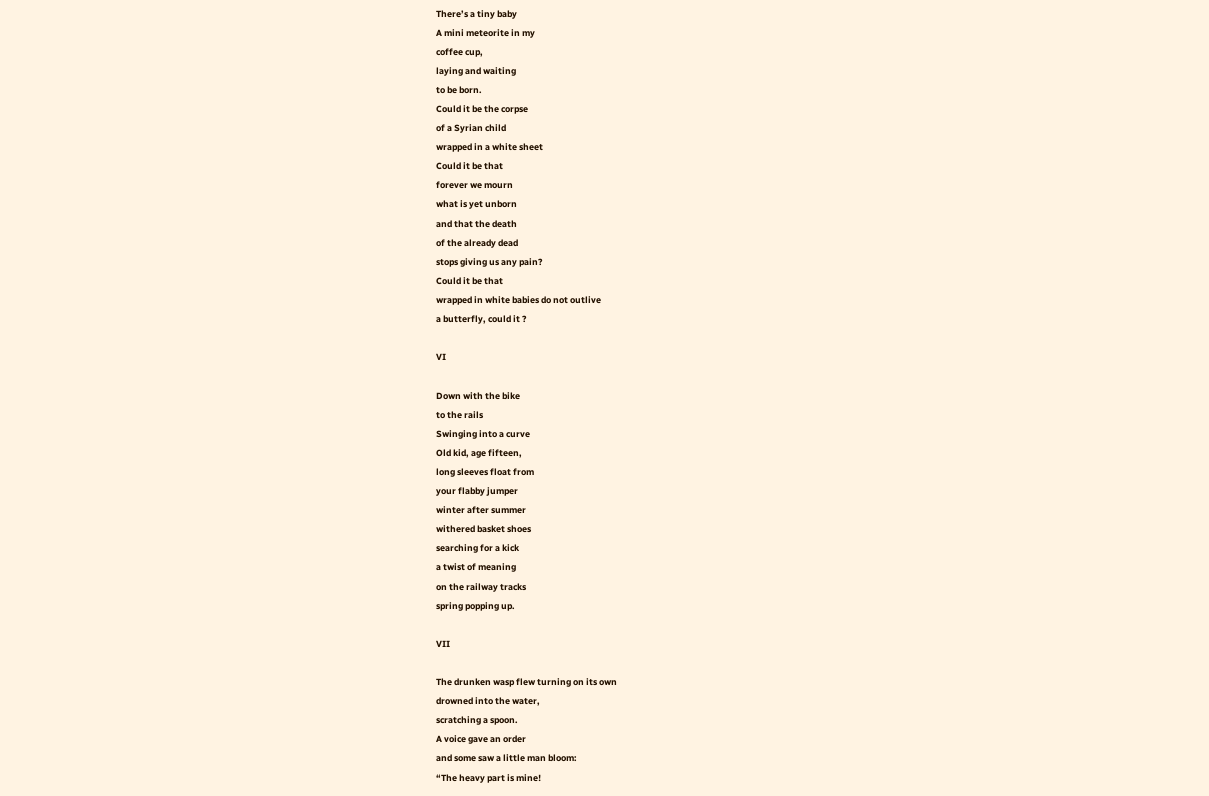There’s a tiny baby
A mini meteorite in my
coffee cup,
laying and waiting
to be born.
Could it be the corpse
of a Syrian child
wrapped in a white sheet
Could it be that
forever we mourn
what is yet unborn
and that the death
of the already dead
stops giving us any pain?
Could it be that
wrapped in white babies do not outlive
a butterfly, could it ?

VI

Down with the bike
to the rails
Swinging into a curve
Old kid, age fifteen,
long sleeves float from
your flabby jumper
winter after summer
withered basket shoes
searching for a kick
a twist of meaning
on the railway tracks
spring popping up.

VII

The drunken wasp flew turning on its own
drowned into the water,
scratching a spoon.
A voice gave an order
and some saw a little man bloom:
“The heavy part is mine!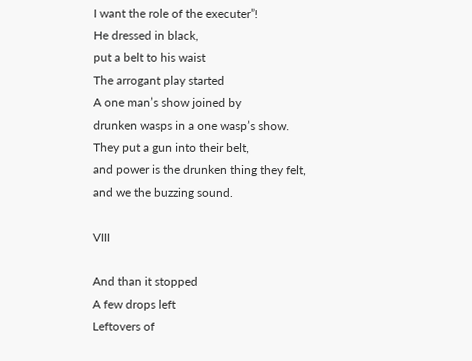I want the role of the executer”!
He dressed in black,
put a belt to his waist
The arrogant play started
A one man’s show joined by
drunken wasps in a one wasp’s show.
They put a gun into their belt,
and power is the drunken thing they felt,
and we the buzzing sound.

VIII

And than it stopped
A few drops left
Leftovers of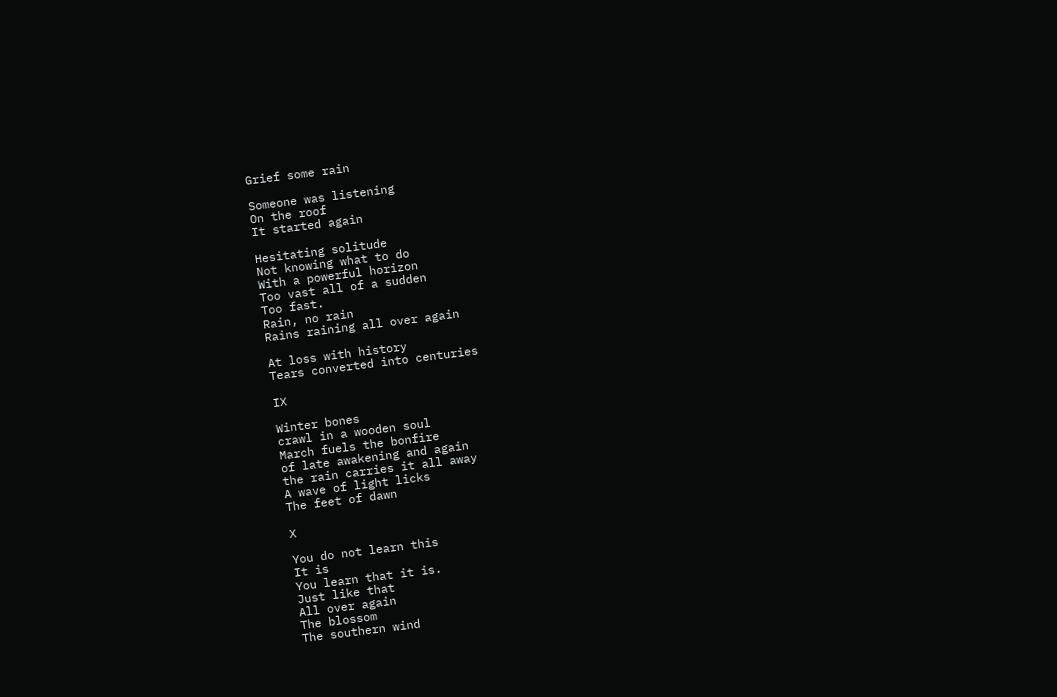Grief some rain

Someone was listening
On the roof
It started again

Hesitating solitude
Not knowing what to do
With a powerful horizon
Too vast all of a sudden
Too fast.
Rain, no rain
Rains raining all over again

At loss with history
Tears converted into centuries

IX

Winter bones
crawl in a wooden soul
March fuels the bonfire
of late awakening and again
the rain carries it all away
A wave of light licks
The feet of dawn

X

You do not learn this
It is
You learn that it is.
Just like that
All over again
The blossom
The southern wind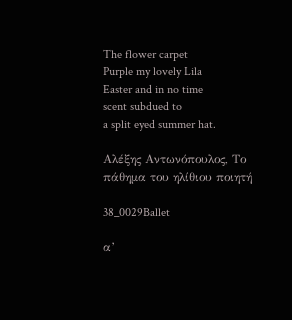The flower carpet
Purple my lovely Lila
Easter and in no time
scent subdued to
a split eyed summer hat.

Αλέξης Αντωνόπουλος, Το πάθημα του ηλίθιου ποιητή

38_0029Ballet

α’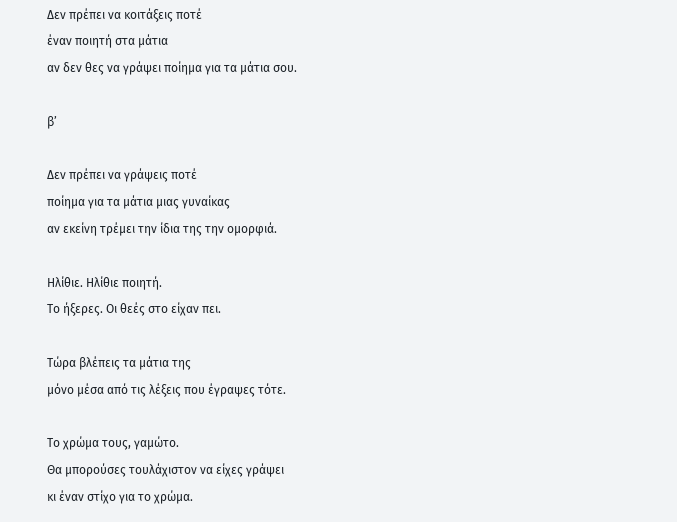Δεν πρέπει να κοιτάξεις ποτέ
έναν ποιητή στα μάτια
αν δεν θες να γράψει ποίημα για τα μάτια σου.

β’

Δεν πρέπει να γράψεις ποτέ
ποίημα για τα μάτια μιας γυναίκας
αν εκείνη τρέμει την ίδια της την ομορφιά.

Ηλίθιε. Ηλίθιε ποιητή.
Το ήξερες. Οι θεές στο είχαν πει.

Τώρα βλέπεις τα μάτια της
μόνο μέσα από τις λέξεις που έγραψες τότε.

Το χρώμα τους, γαμώτο.
Θα μπορούσες τουλάχιστον να είχες γράψει
κι έναν στίχο για το χρώμα.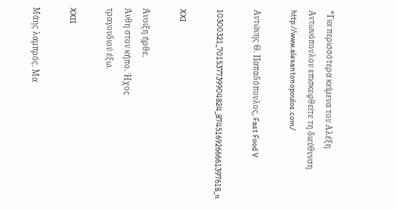*Για περισσότερα κείμενα του Αλέξη Αντωνόπουλου επισκεφθείτε τη διεύθυνση http://www.alexantonopoulos.com/

Αντώνης Θ. Παπαδόπουλος, Fast Food V

10300321_701537739904824_8745169266661397618_n

XXI

Άνοιξη ήρθε.
Άνθη στον κήπο. Ήχος
τραγουδιού έξω.

XXII

Μάης λαμπρός. Μα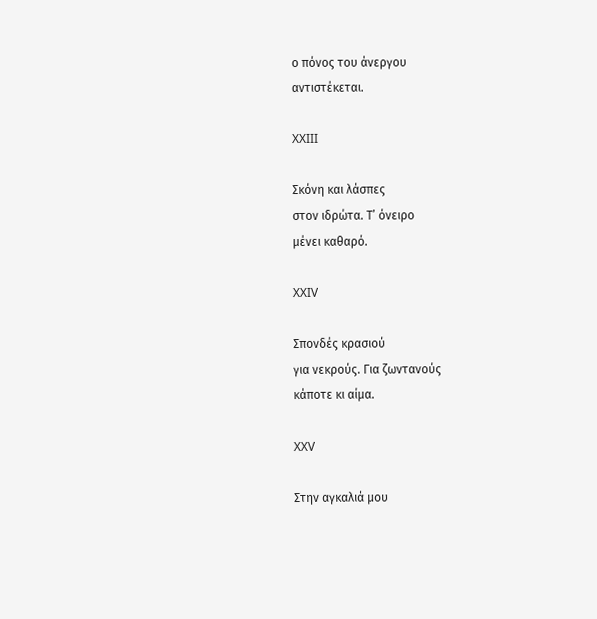ο πόνος του άνεργου
αντιστέκεται.

XXIII

Σκόνη και λάσπες
στον ιδρώτα. Τ’ όνειρο
μένει καθαρό.

XXIV

Σπονδές κρασιού
για νεκρούς. Για ζωντανούς
κάποτε κι αίμα.

XXV

Στην αγκαλιά μου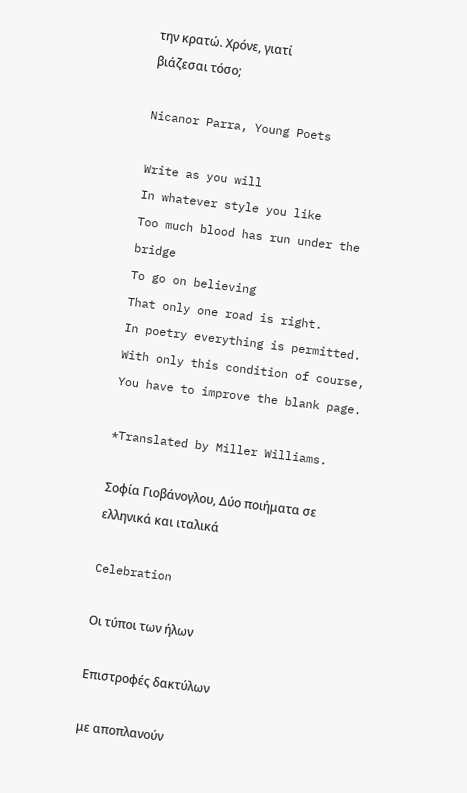την κρατώ. Χρόνε, γιατί
βιάζεσαι τόσο;

Nicanor Parra, Young Poets

Write as you will
In whatever style you like
Too much blood has run under the bridge
To go on believing
That only one road is right.
In poetry everything is permitted.
With only this condition of course,
You have to improve the blank page.

*Translated by Miller Williams.

Σοφία Γιοβάνογλου, Δύο ποιήματα σε ελληνικά και ιταλικά

Celebration

Οι τύποι των ήλων

Επιστροφές δακτύλων

με αποπλανούν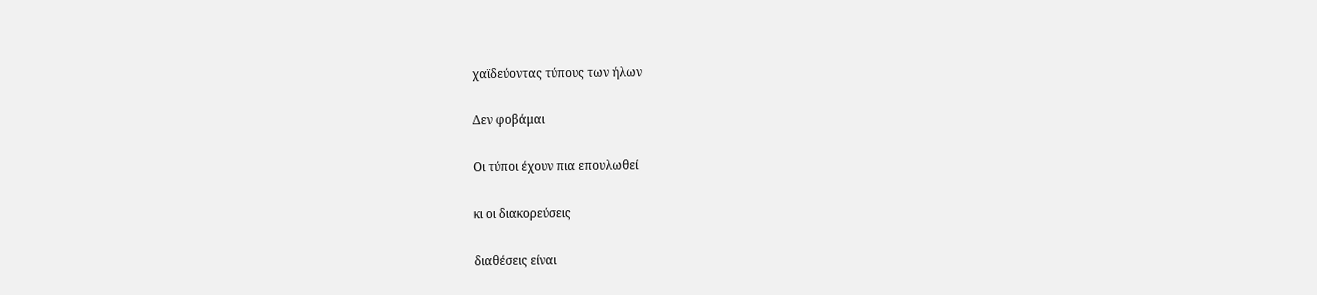χαϊδεύοντας τύπους των ήλων

Δεν φοβάμαι

Οι τύποι έχουν πια επουλωθεί

κι οι διακορεύσεις

διαθέσεις είναι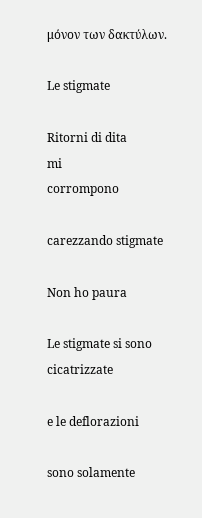μόνον των δακτύλων.

Le stigmate

Ritorni di dita
mi
corrompono

carezzando stigmate

Non ho paura

Le stigmate si sono cicatrizzate

e le deflorazioni

sono solamente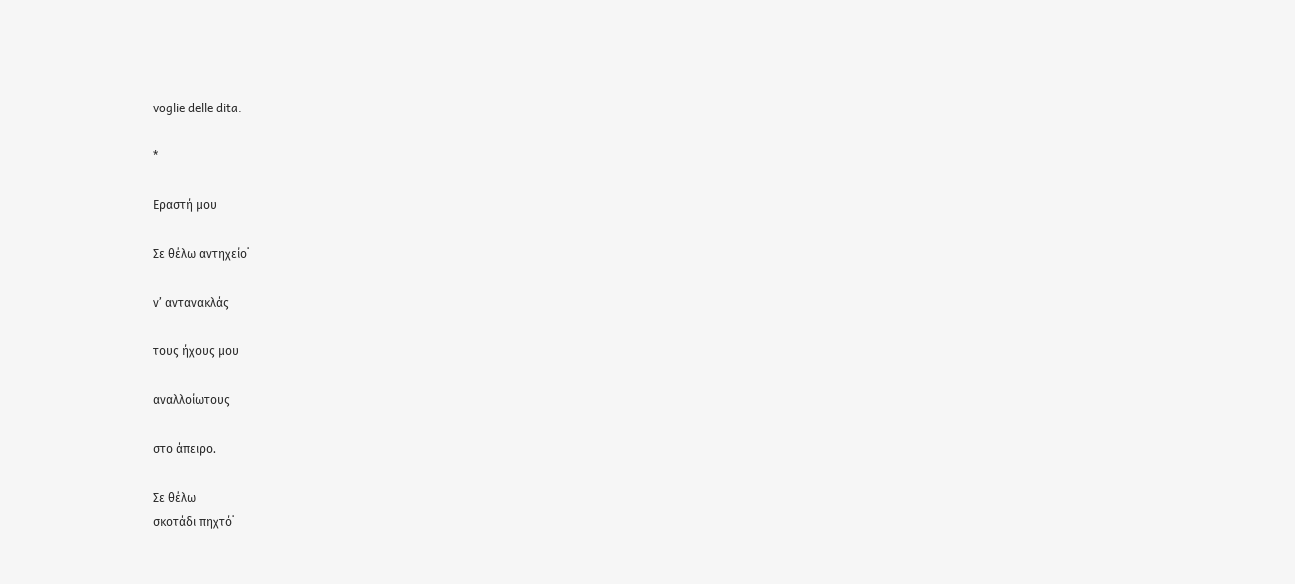voglie delle dita.

*

Εραστή μου

Σε θέλω αντηχείο˙

ν’ αντανακλάς

τους ήχους μου

αναλλοίωτους

στο άπειρο.

Σε θέλω
σκοτάδι πηχτό˙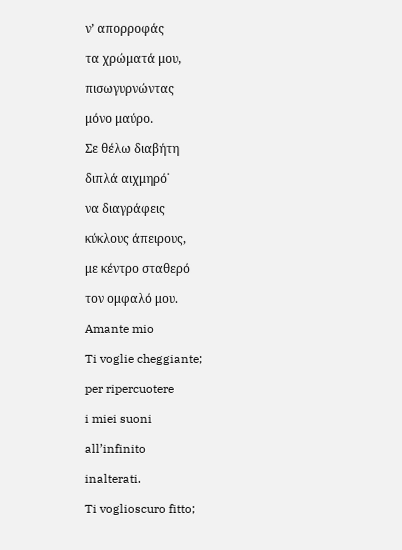ν’ απορροφάς

τα χρώματά μου,

πισωγυρνώντας

μόνο μαύρο.

Σε θέλω διαβήτη

διπλά αιχμηρό˙

να διαγράφεις

κύκλους άπειρους,

με κέντρο σταθερό

τον ομφαλό μου.

Amante mio

Ti voglie cheggiante;

per ripercuotere

i miei suoni

all’infinito

inalterati.

Ti voglioscuro fitto;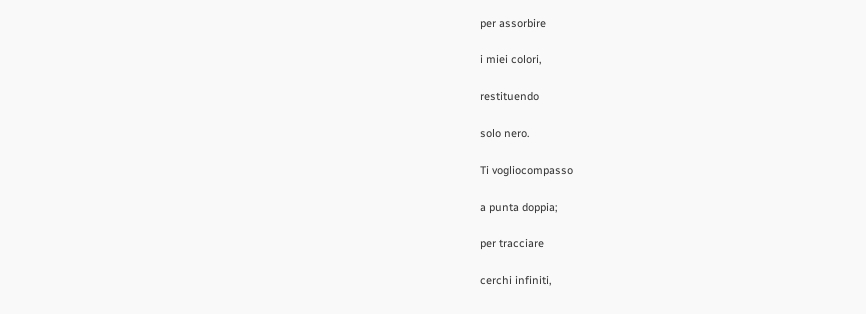per assorbire

i miei colori,

restituendo

solo nero.

Ti vogliocompasso

a punta doppia;

per tracciare

cerchi infiniti,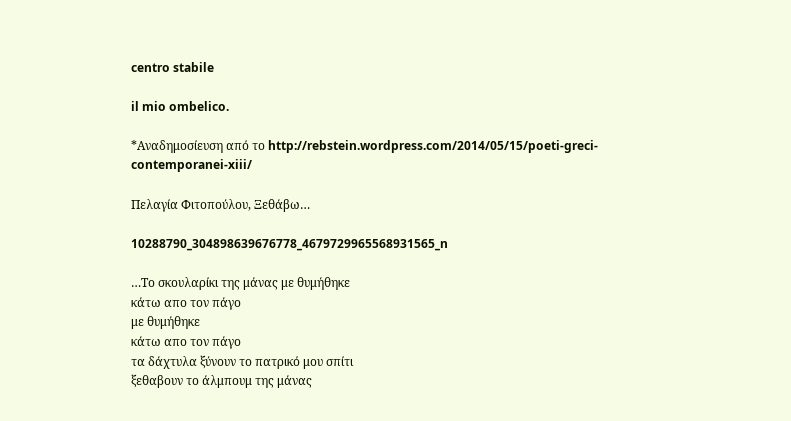centro stabile

il mio ombelico.

*Αναδημοσίευση από το http://rebstein.wordpress.com/2014/05/15/poeti-greci-contemporanei-xiii/

Πελαγία Φιτοπούλου, Ξεθάβω…

10288790_304898639676778_4679729965568931565_n

…Το σκουλαρίκι της μάνας με θυμήθηκε
κάτω απο τον πάγο
με θυμήθηκε
κάτω απο τον πάγο
τα δάχτυλα ξύνουν το πατρικό μου σπίτι
ξεθαβουν το άλμπουμ της μάνας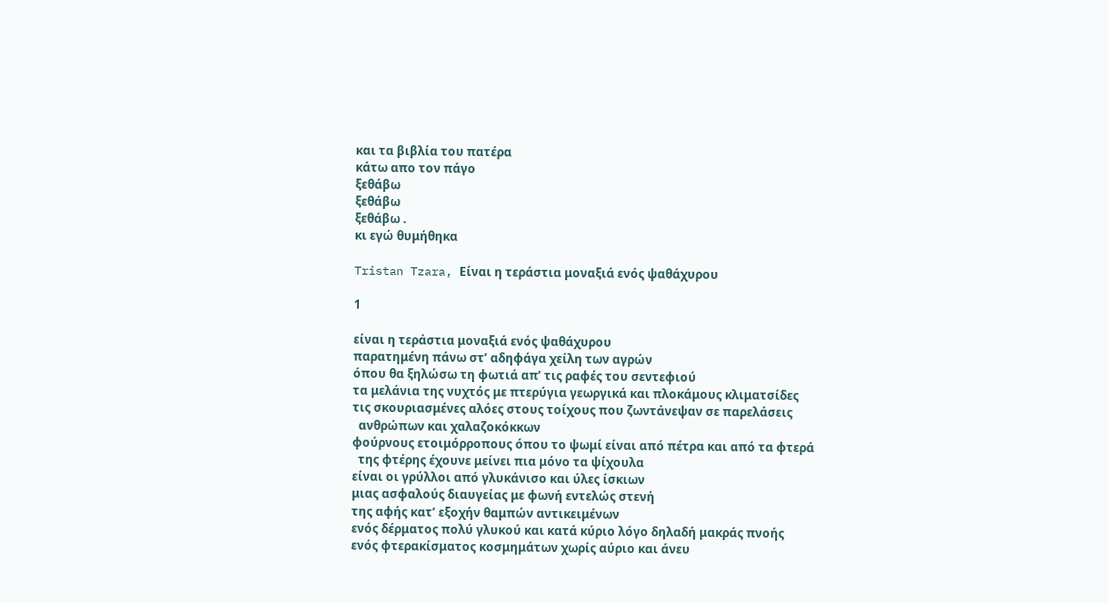και τα βιβλία του πατέρα
κάτω απο τον πάγο
ξεθάβω
ξεθάβω
ξεθάβω .
κι εγώ θυμήθηκα

Tristan Tzara, Είναι η τεράστια μοναξιά ενός ψαθάχυρου

1

είναι η τεράστια μοναξιά ενός ψαθάχυρου
παρατημένη πάνω στ’ αδηφάγα χείλη των αγρών
όπου θα ξηλώσω τη φωτιά απ’ τις ραφές του σεντεφιού
τα μελάνια της νυχτός με πτερύγια γεωργικά και πλοκάμους κλιματσίδες
τις σκουριασμένες αλόες στους τοίχους που ζωντάνεψαν σε παρελάσεις
  ανθρώπων και χαλαζοκόκκων
φούρνους ετοιμόρροπους όπου το ψωμί είναι από πέτρα και από τα φτερά
  της φτέρης έχουνε μείνει πια μόνο τα ψίχουλα
είναι οι γρύλλοι από γλυκάνισο και ύλες ίσκιων
μιας ασφαλούς διαυγείας με φωνή εντελώς στενή
της αφής κατ’ εξοχήν θαμπών αντικειμένων
ενός δέρματος πολύ γλυκού και κατά κύριο λόγο δηλαδή μακράς πνοής
ενός φτερακίσματος κοσμημάτων χωρίς αύριο και άνευ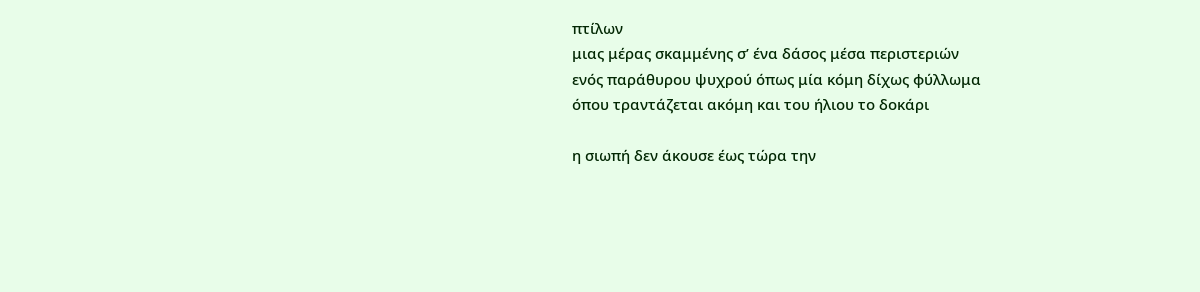πτίλων
μιας μέρας σκαμμένης σ’ ένα δάσος μέσα περιστεριών
ενός παράθυρου ψυχρού όπως μία κόμη δίχως φύλλωμα
όπου τραντάζεται ακόμη και του ήλιου το δοκάρι

η σιωπή δεν άκουσε έως τώρα την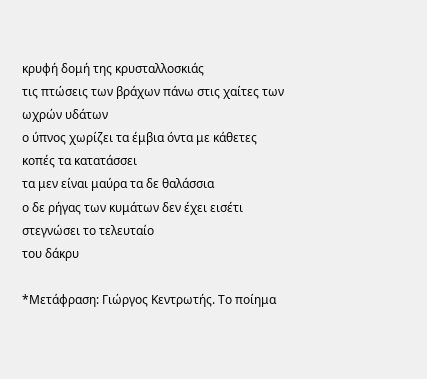κρυφή δομή της κρυσταλλοσκιάς
τις πτώσεις των βράχων πάνω στις χαίτες των ωχρών υδάτων
ο ύπνος χωρίζει τα έμβια όντα με κάθετες κοπές τα κατατάσσει
τα μεν είναι μαύρα τα δε θαλάσσια
ο δε ρήγας των κυμάτων δεν έχει εισέτι στεγνώσει το τελευταίο
του δάκρυ

*Μετάφραση: Γιώργος Κεντρωτής. Το ποίημα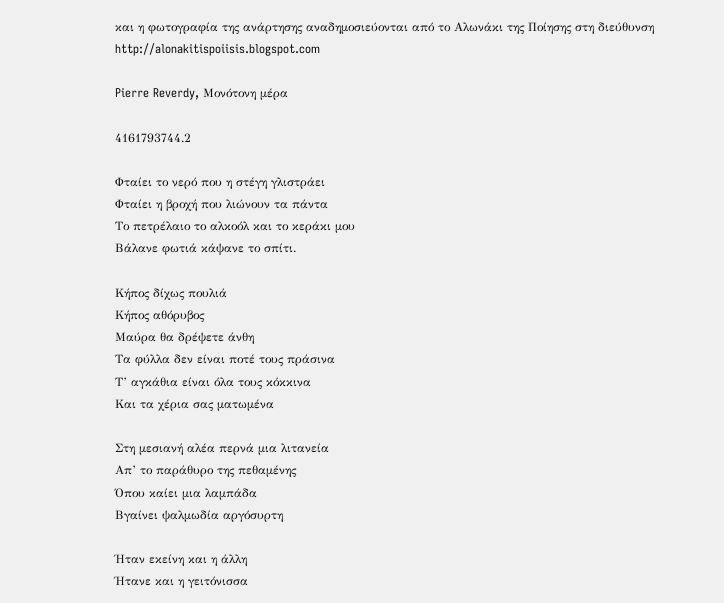και η φωτογραφία της ανάρτησης αναδημοσιεύονται από το Αλωνάκι της Ποίησης στη διεύθυνση http://alonakitispoiisis.blogspot.com

Pierre Reverdy, Μονότονη μέρα

4161793744.2

Φταίει το νερό που η στέγη γλιστράει
Φταίει η βροχή που λιώνουν τα πάντα
Το πετρέλαιο το αλκοόλ και το κεράκι μου
Βάλανε φωτιά κάψανε το σπίτι.

Κήπος δίχως πουλιά
Κήπος αθόρυβος
Μαύρα θα δρέψετε άνθη
Τα φύλλα δεν είναι ποτέ τους πράσινα
Τ’ αγκάθια είναι όλα τους κόκκινα
Και τα χέρια σας ματωμένα

Στη μεσιανή αλέα περνά μια λιτανεία
Απ’ το παράθυρο της πεθαμένης
Όπου καίει μια λαμπάδα
Βγαίνει ψαλμωδία αργόσυρτη

Ήταν εκείνη και η άλλη
Ήτανε και η γειτόνισσα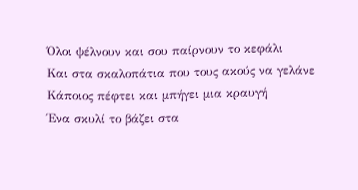Όλοι ψέλνουν και σου παίρνουν το κεφάλι
Και στα σκαλοπάτια που τους ακούς να γελάνε
Κάποιος πέφτει και μπήγει μια κραυγή
Ένα σκυλί το βάζει στα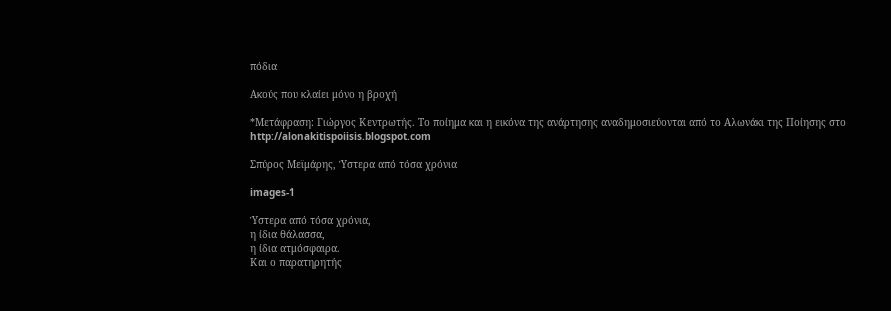πόδια

Ακούς που κλαίει μόνο η βροχή

*Μετάφραση: Γιώργος Κεντρωτής. Το ποίημα και η εικόνα της ανάρτησης αναδημοσιεύονται από το Αλωνάκι της Ποίησης στο http://alonakitispoiisis.blogspot.com

Σπύρος Μεϊμάρης, Ύστερα από τόσα χρόνια

images-1

Ύστερα από τόσα χρόνια,
η ίδια θάλασσα,
η ίδια ατμόσφαιρα.
Και ο παρατηρητής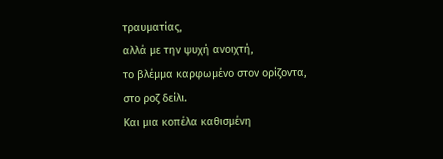τραυματίας,
αλλά με την ψυχή ανοιχτή,
το βλέμμα καρφωμένο στον ορίζοντα,
στο ροζ δείλι.
Και μια κοπέλα καθισμένη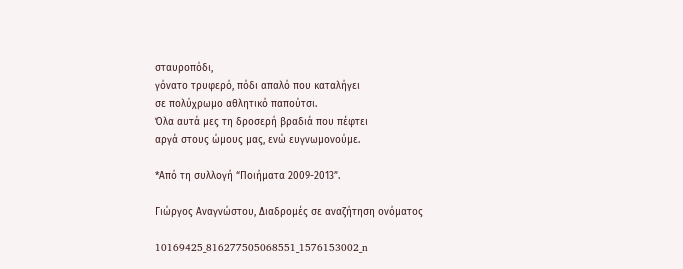σταυροπόδι,
γόνατο τρυφερό, πόδι απαλό που καταλήγει
σε πολύχρωμο αθλητικό παπούτσι.
Όλα αυτά μες τη δροσερή βραδιά που πέφτει
αργά στους ώμους μας, ενώ ευγνωμονούμε.

*Από τη συλλογή “Ποιήματα 2009-2013”.

Γιώργος Αναγνώστου, Διαδρομές σε αναζήτηση ονόματος

10169425_816277505068551_1576153002_n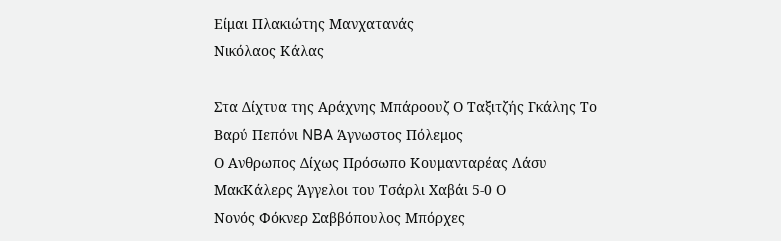Είμαι Πλακιώτης Μανχατανάς
Νικόλαος Κάλας

Στα Δίχτυα της Αράχνης Μπάροουζ Ο Ταξιτζής Γκάλης Το Βαρύ Πεπόνι NBA Άγνωστος Πόλεμος
Ο Ανθρωπος Δίχως Πρόσωπο Κουμανταρέας Λάσυ ΜακΚάλερς Άγγελοι του Τσάρλι Χαβάι 5-0 Ο
Νονός Φόκνερ Σαββόπουλος Μπόρχες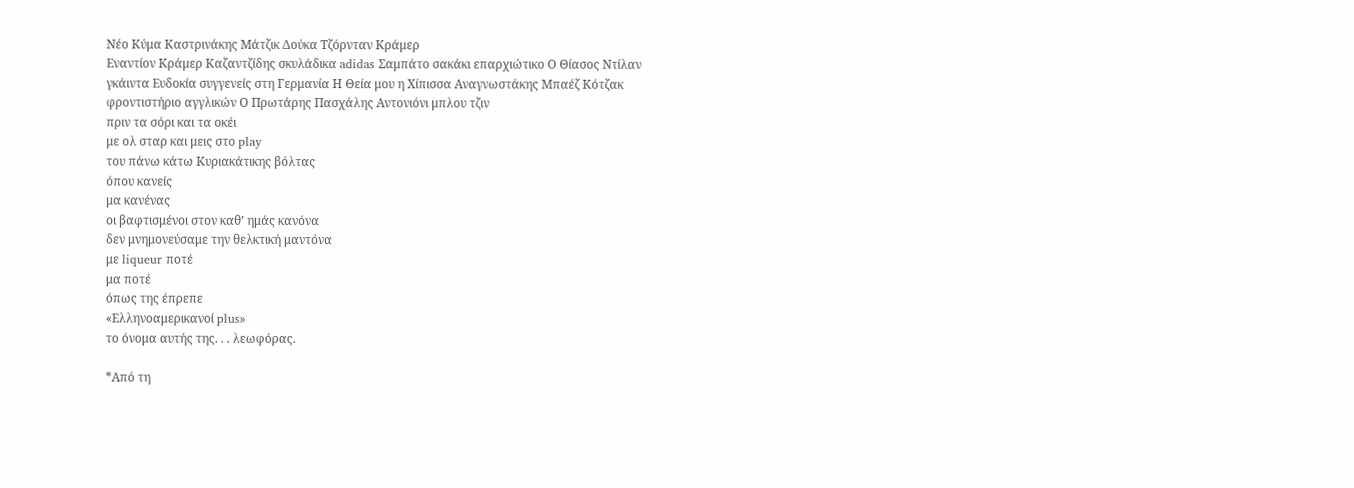Νέο Κύμα Καστρινάκης Μάτζικ Δούκα Τζόρνταν Κράμερ
Εναντίον Κράμερ Καζαντζίδης σκυλάδικα adidas Σαμπάτο σακάκι επαρχιώτικο Ο Θίασος Ντίλαν
γκάιντα Ευδοκία συγγενείς στη Γερμανία Η Θεία μου η Χίπισσα Αναγνωστάκης Μπαέζ Κότζακ
φροντιστήριο αγγλικών Ο Πρωτάρης Πασχάλης Αντονιόνι μπλου τζιν
πριν τα σόρι και τα οκέι
με ολ σταρ και μεις στο play
του πάνω κάτω Κυριακάτικης βόλτας
όπου κανείς
μα κανένας
οι βαφτισμένοι στον καθ’ ημάς κανόνα
δεν μνημονεύσαμε την θελκτική μαντόνα
με liqueur ποτέ
μα ποτέ
όπως της έπρεπε
«Ελληνοαμερικανοί plus»
το όνομα αυτής της. . . λεωφόρας.

*Από τη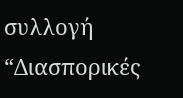συλλογή “Διασπορικές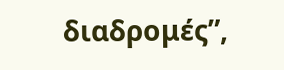διαδρομές”,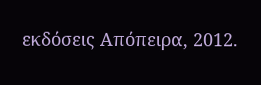εκδόσεις Απόπειρα, 2012.